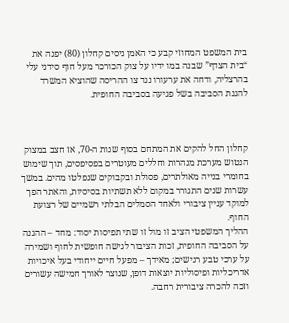בית המשפט המחוזי קבע כי האמן ניסים קחלון (80) יפנה את “בית הצדף” שבנה במו ידיו על צוק הכורכר מעל חוף סידני עלי בהרצליה, ודחה את ערעורו נגד צו ההריסה שהוציא המשרד להגנת הסביבה בשל פגיעה בסביבה החופית.



קחלון החל להקים את המתחם בסוף שנות ה-70, אז חצב במצוק הנטוש מערכת מנהרות וחללים מעוטרים בפסיפסים, תוך שימוש בחומרי בנייה מאולתרים, פסולת ובקבוקים שנפלטו מהים. במשך עשרות שנים התגורר במקום ללא תשתיות בסיסיות, והאתר הפך למוקד עניין ציבורי ולאחד הסמלים הבלתי רשמיים של רצועת החוף.
ההליך המשפטי הציב זו מול זו שתי תפיסות יסוד: מחד – ההגנה על הסביבה החופית, זכות הציבור לגישה חופשית לחוף ושמירה על ערכי טבע רגישים; מאידך – מפעל חיים ייחודי בעל איכויות אדריכליות ופיסוליות יוצאות דופן, שנוצר לאורך חמישה עשורים וזכה להכרה ציבורית רחבה.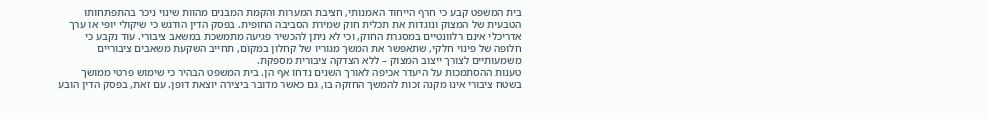בית המשפט קבע כי חרף הייחוד האמנותי, חציבת המערות והקמת המבנים מהוות שינוי ניכר בהתפתחותו הטבעית של המצוק ונוגדות את תכלית חוק שמירת הסביבה החופית. בפסק הדין הודגש כי שיקולי יופי או ערך אדריכלי אינם רלוונטיים במסגרת החוק, וכי לא ניתן להכשיר פגיעה מתמשכת במשאב ציבורי. עוד נקבע כי חלופה של פינוי חלקי, שתאפשר את המשך מגוריו של קחלון במקום, תחייב השקעת משאבים ציבוריים משמעותיים לצורך ייצוב המצוק – ללא הצדקה ציבורית מספקת.
טענות ההסתמכות על היעדר אכיפה לאורך השנים נדחו אף הן. בית המשפט הבהיר כי שימוש פרטי ממושך בשטח ציבורי אינו מקנה זכות להמשך החזקה בו, גם כאשר מדובר ביצירה יוצאת דופן. עם זאת, בפסק הדין הובע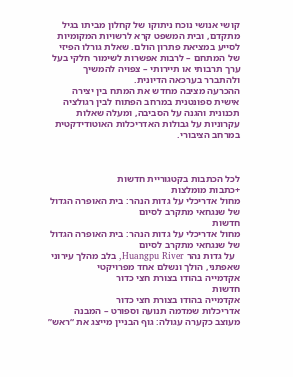קושי אנושי נוכח ניתוקו של קחלון מביתו בגיל מתקדם, ובית המשפט קרא לרשויות המקומיות לסייע במציאת פתרון הולם. שאלת גורלו הפיזי של המתחם – לרבות אפשרות לשימור חלקי בעל ערך תרבותי או תיירותי – צפויה להמשיך ולהתברר בערכאה הדיונית.
ההכרעה מציבה מחדש את המתח בין יצירה אישית ספונטנית במרחב הפתוח לבין רגולציה תכנונית והגנה על הסביבה, ומעלה שאלות עקרוניות על גבולות האדריכלות האוטודידקטית במרחב הציבורי.



לכל הכתבות בקטגוריית חדשות
+כתבות מומלצות
מחול אדריכלי על גדות הנהר: בית האופרה הגדול של שנגחאי מתקרב לסיום
חדשות
מחול אדריכלי על גדות הנהר: בית האופרה הגדול של שנגחאי מתקרב לסיום
  על גדות נהר Huangpu River, בלב מהלך עירוני שאפתני, הולך ונשלם אחד מפרויקטי
אקדמייה בהודו בצורת חצי כדור
חדשות
אקדמייה בהודו בצורת חצי כדור
אדריכלות שמדמה תנועה וספורט – המבנה מעוצב כקערה עגולה: גוף הבניין מייצג את “ראש”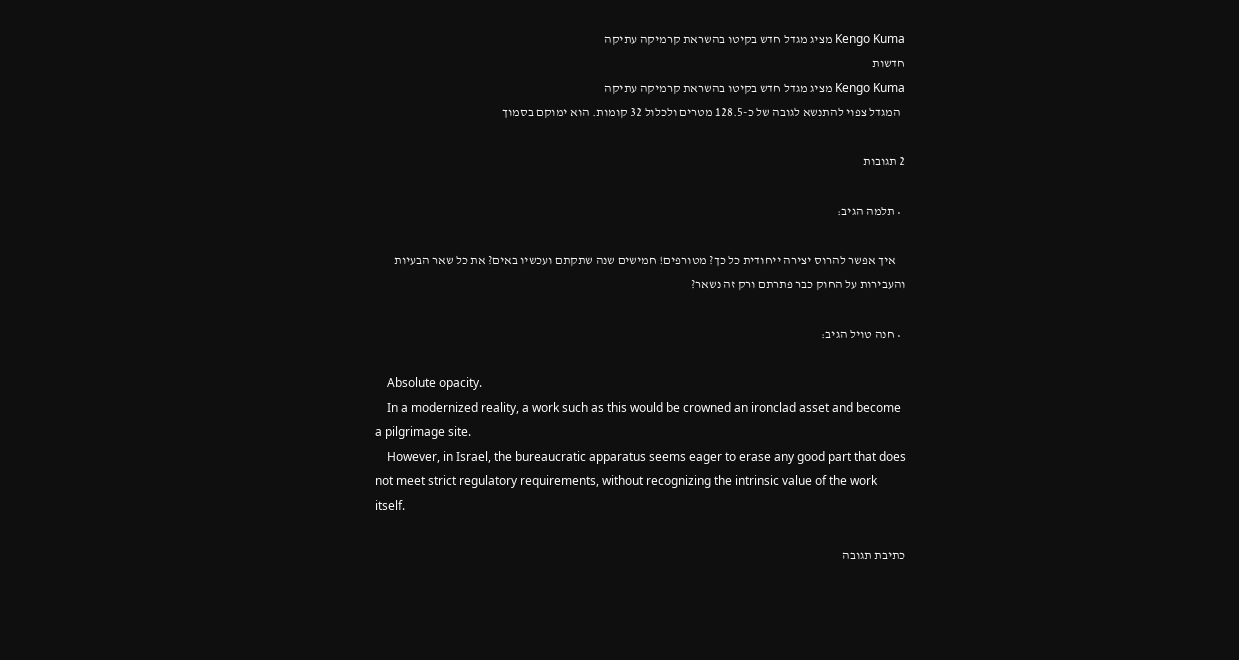Kengo Kuma מציג מגדל חדש בקיטו בהשראת קרמיקה עתיקה
חדשות
Kengo Kuma מציג מגדל חדש בקיטו בהשראת קרמיקה עתיקה
  המגדל צפוי להתנשא לגובה של כ-128.5 מטרים ולכלול 32 קומות. הוא ימוקם בסמוך

2 תגובות

  • תלמה הגיב:

    איך אפשר להרוס יצירה ייחודית כל כך? מטורפים! חמישים שנה שתקתם ועכשיו באים? את כל שאר הבעיות והעבירות על החוק כבר פתרתם ורק זה נשאר?

  • חנה טויל הגיב:

    Absolute opacity.
    In a modernized reality, a work such as this would be crowned an ironclad asset and become a pilgrimage site.
    However, in Israel, the bureaucratic apparatus seems eager to erase any good part that does not meet strict regulatory requirements, without recognizing the intrinsic value of the work itself.

כתיבת תגובה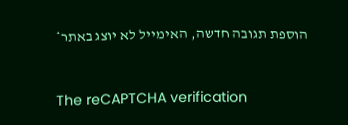הוספת תגובה חדשה, האימייל לא יוצג באתר*


The reCAPTCHA verification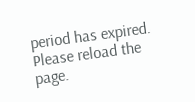period has expired. Please reload the page.